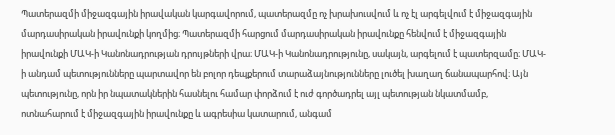Պատերազմի միջազգային իրավական կարգավորում, պատերազմը ոչ խրախուսվում և ոչ էլ արգելվում է միջազգային մարդասիրական իրավունքի կողմից։ Պատերազմի հարցում մարդասիրական իրավունքը հենվում է միջազգային իրավունքի ՄԱԿ-ի Կանոնադրության դրույթների վրա։ ՄԱԿ-ի Կանոնադրությունը, սակայն, արգելում է պատերզամը։ ՄԱԿ-ի անդամ պետությունները պարտավոր են բոլոր դեպքերում տարաձայնությունները լուծել խաղաղ ճանապարհով։ Այն պետությունը, որն իր նպատակներին հասնելու համար փորձում է ուժ գործադրել այլ պետության նկատմամբ, ոտնահարում է միջազգային իրավունքը և ագրեսիա կատարում, անգամ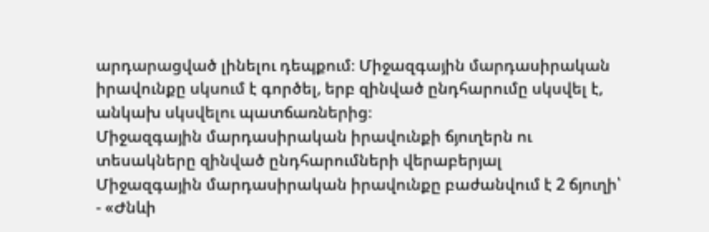արդարացված լինելու դեպքում։ Միջազգային մարդասիրական իրավունքը սկսում է գործել, երբ զինված ընդհարումը սկսվել է, անկախ սկսվելու պատճառներից։
Միջազգային մարդասիրական իրավունքի ճյուղերն ու տեսակները զինված ընդհարումների վերաբերյալ
Միջազգային մարդասիրական իրավունքը բաժանվում է 2 ճյուղի՝
- «Ժնևի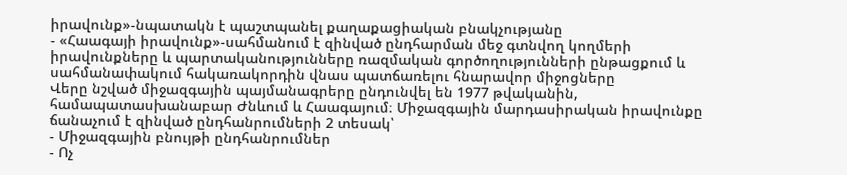իրավունք»-նպատակն է պաշտպանել քաղաքացիական բնակչությանը
- «Հաագայի իրավունք»-սահմանում է զինված ընդհարման մեջ գտնվող կողմերի իրավունքները և պարտականությունները ռազմական գործողությունների ընթացքում և սահմանափակում հակառակորդին վնաս պատճառելու հնարավոր միջոցները
Վերը նշված միջազգային պայմանագրերը ընդունվել են 1977 թվականին, համապատասխանաբար Ժնևում և Հաագայում։ Միջազգային մարդասիրական իրավունքը ճանաչում է զինված ընդհանրումների 2 տեսակ՝
- Միջազգային բնույթի ընդհանրումներ
- Ոչ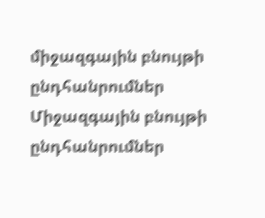միջազգային բնույթի ընդհանրումներ
Միջազգային բնույթի ընդհանրումներ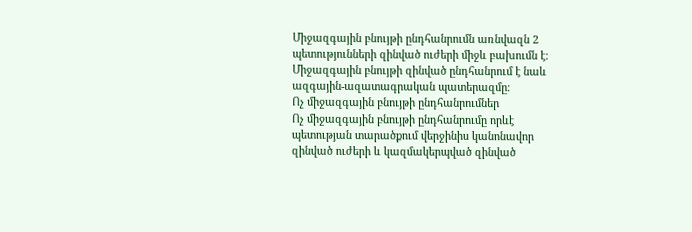Միջազգային բնույթի ընդհանրումն առնվազն 2 պետությունների զինված ուժերի միջև բախումն է։ Միջազգային բնույթի զինված ընդհանրում է նաև ազգային-ազատագրական պատերազմը։
Ոչ միջազգային բնույթի ընդհանրումներ
Ոչ միջազգային բնույթի ընդհանրումը որևէ պետության տարածքում վերջինիս կանոնավոր զինված ուժերի և կազմակերպված զինված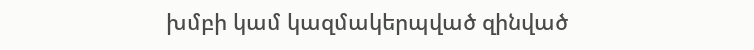խմբի կամ կազմակերպված զինված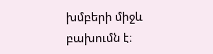խմբերի միջև բախումն է։